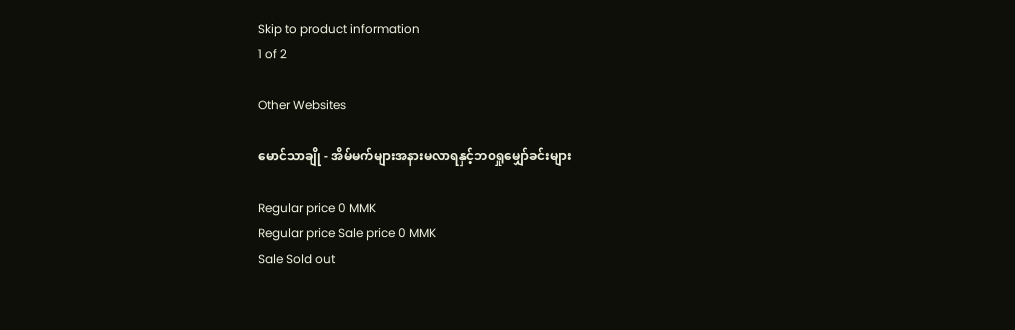Skip to product information
1 of 2

Other Websites

မောင်သာချို - အိမ်မက်များအနားမလာရနှင့်ဘ၀ရှုမျှော်ခင်းများ

Regular price 0 MMK
Regular price Sale price 0 MMK
Sale Sold out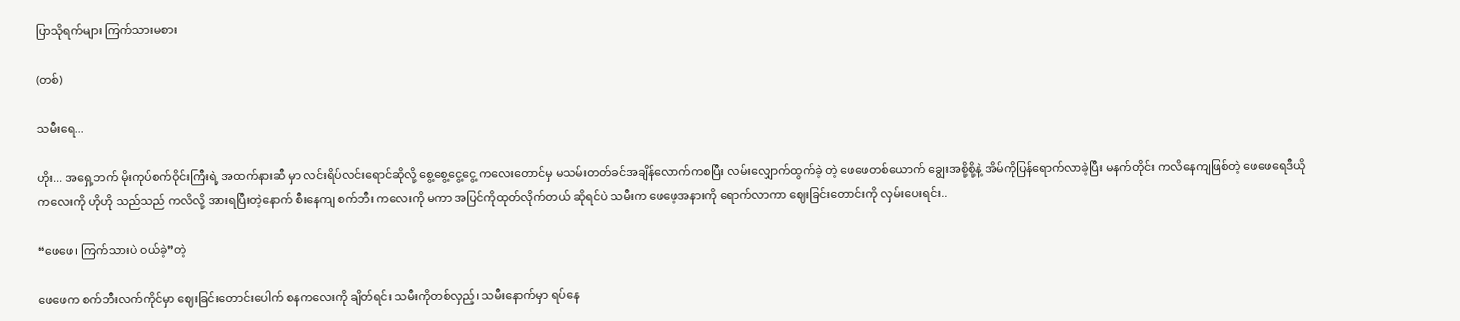ပြာသိုရက်များ ကြက်သားမစား

(တစ်)

သမီးရေ...

ဟိုး... အရှေ့ဘက် မိုးကုပ်စက်ဝိုင်းကြီးရဲ့ အထက်နားဆီ မှာ လင်းရိပ်လင်းရောင်ဆိုလို့ စွေ့စွေ့ငွေ့ငွေ့ ကလေးတောင်မှ မသမ်းတတ်ခင်အချိန်လောက်ကစပြီး လမ်းလျှောက်ထွက်ခဲ့ တဲ့ ဖေဖေတစ်ယောက် ချွေးအစို့စို့နဲ့ အိမ်ကိုပြန်ရောက်လာခဲ့ပြီး မနက်တိုင်း ကလိနေကျဖြစ်တဲ့ ဖေဖေရေဒီယိုကလေးကို ဟိုဟို သည်သည် ကလိလို့ အားရပြီးတဲ့နောက် စီးနေကျ စက်ဘီး ကလေးကို မကာ အပြင်ကိုထုတ်လိုက်တယ် ဆိုရင်ပဲ သမီးက ဖေဖေ့အနားကို ရောက်လာကာ ဈေးခြင်းတောင်းကို လှမ်းပေးရင်း..

“ဖေဖေ၊ ကြက်သားပဲ ဝယ်ခဲ့”တဲ့

ဖေဖေက စက်ဘီးလက်ကိုင်မှာ ဈေးခြင်းတောင်းပေါက် စနကလေးကို ချိတ်ရင်း သမီးကိုတစ်လှည့်၊ သမီးနောက်မှာ ရပ်နေ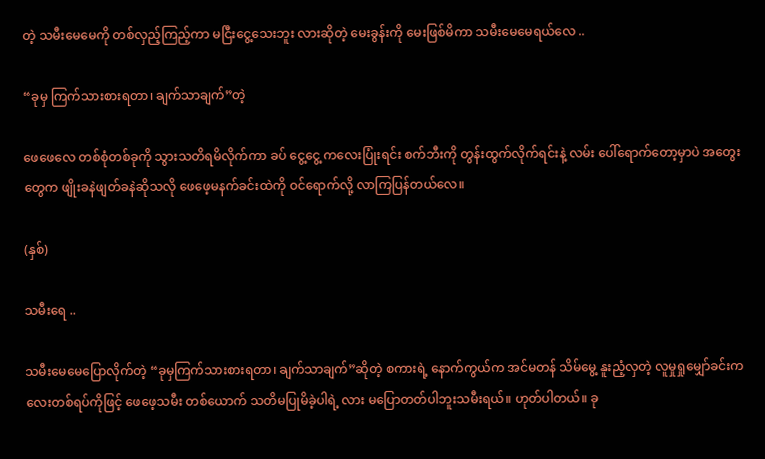တဲ့ သမီးမေမေကို တစ်လှည့်ကြည့်ကာ မငြီးငွေ့သေးဘူး လားဆိုတဲ့ မေးခွန်းကို မေးဖြစ်မိကာ သမီးမေမေရယ်လေ ..

“ခုမှ ကြက်သားစားရတာ၊ ချက်သာချက်”တဲ့

ဖေဖေလေ တစ်စုံတစ်ခုကို သွားသတိရမိလိုက်ကာ ခပ် ငွေ့ငွေ့ ကလေးပြုံးရင်း စက်ဘီးကို တွန်းထွက်လိုက်ရင်းနဲ့ လမ်း ပေါ်ရောက်တော့မှာပဲ အတွေးတွေက ဖျိုးခနဲဖျတ်ခနဲဆိုသလို ဖေဖေ့မနက်ခင်းထဲကို ဝင်ရောက်လို့ လာကြပြန်တယ်လေ။

(နှစ်)

သမီးရေ ..

သမီးမေမေပြောလိုက်တဲ့ “ခုမှကြက်သားစားရတာ၊ ချက်သာချက်”ဆိုတဲ့ စကားရဲ့ နောက်ကွယ်က အင်မတန် သိမ်မွေ့ နူးညံ့လှတဲ့ လူမှုရှုမျှော်ခင်းကလေးတစ်ရပ်ကိုဖြင့် ဖေဖေ့သမီး တစ်ယောက် သတိမပြုမိခဲ့ပါရဲ့ လား မပြောတတ်ပါဘူးသမီးရယ်။ ဟုတ်ပါတယ်။ ခု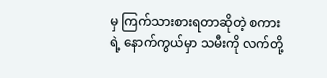မှ ကြက်သားစားရတာဆိုတဲ့ စကား ရဲ့ နောက်ကွယ်မှာ သမီးကို လက်တို့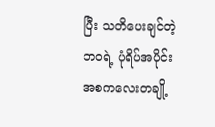ပြီး သတိပေးချင်တဲ့ ဘဝရဲ့ ပုံရိပ်အပိုင်းအစကလေးတချို့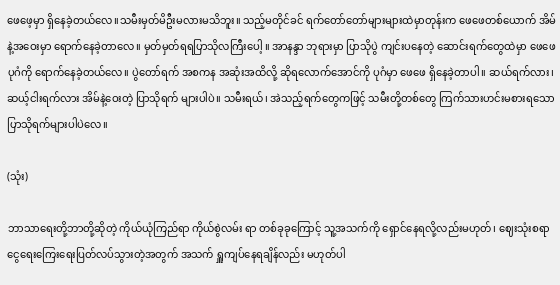ဖေဖေ့မှာ ရှိနေခဲ့တယ်လေ။သမီးမှတ်မိဦးမလားမသိဘူး။ သည့်မတိုင်ခင် ရက်တော်တော်များများထဲမှာတုန်းက ဖေဖေတစ်ယောက် အိမ်နဲ့အဝေးမှာ ရောက်နေခဲ့တာလေ။ မှတ်မှတ်ရရပြာသိုလကြီးပေါ့ ။ အာနန္ဒာ ဘုရားမှာ ပြာသိုပွဲ ကျင်းပနေတဲ့ ဆောင်းရက်တွေထဲမှာ ဖေဖေပုဂံကို ရောက်နေခဲ့တယ်လေ။ ပွဲတော်ရက် အစကန အဆုံးအထိလို့ ဆိုရလောက်အောင်ကို ပုဂံမှာ ဖေဖေ ရှိနေခဲ့တာပါ။ ဆယ်ရက်လား၊ ဆယ့်ငါးရက်လား အိမ်နဲ့ဝေးတဲ့ ပြာသိုရက် များပါပဲ။ သမီးရယ်၊ အဲသည့်ရက်တွေကဖြင့် သမီးတို့တစ်တွေ ကြက်သားဟင်းမစားရသော ပြာသိုရက်များပါပဲလေ။

(သုံး)

ဘာသာရေးတို့ဘာတို့ဆိုတဲ့ ကိုယ်ယုံကြည်ရာ ကိုယ်စွဲလမ်း ရာ တစ်ခုခုကြောင့် သူ့အသက်ကို ရှောင်နေရလို့လည်းမဟုတ်၊ ဈေးသုံးစရာ ငွေရေးကြေးရေးပြတ်လပ်သွားတဲ့အတွက် အသက် ရှူကျပ်နေရချိန်လည်း မဟုတ်ပါ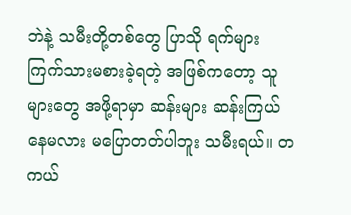ဘဲနဲ့ သမီးတို့တစ်တွေ ပြာသို ရက်များ ကြက်သားမစားခဲ့ရတဲ့ အဖြစ်ကတော့ သူများတွေ အဖို့ရာမှာ ဆန်းများ ဆန်းကြယ်နေမလား မပြောတတ်ပါဘူး သမီးရယ်။ တကယ်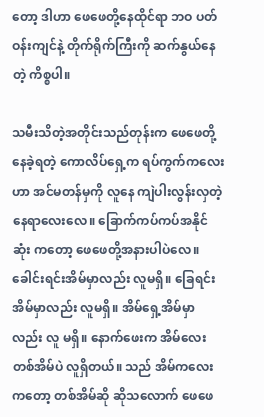တော့ ဒါဟာ ဖေဖေတို့နေထိုင်ရာ ဘဝ ပတ်ဝန်းကျင်နဲ့ တိုက်ရိုက်ကြီးကို ဆက်နွယ်နေတဲ့ ကိစ္စပါ။

သမီးသိတဲ့အတိုင်းသည်တုန်းက ဖေဖေတို့ နေခဲ့ရတဲ့ ကောလိပ်ရှေ့က ရပ်ကွက်ကလေးဟာ အင်မတန်မှကို လူနေ ကျဲပါးလွန်းလှတဲ့ နေရာလေးလေ။ ခြောက်ကပ်ကပ်အနိုင်ဆုံး ကတော့ ဖေဖေတို့အနားပါပဲလေ။ ခေါင်းရင်းအိမ်မှာလည်း လူမရှိ။ ခြေရင်းအိမ်မှာလည်း လူမရှိ။ အိမ်ရှေ့အိမ်မှာလည်း လူ မရှိ။ နောက်ဖေးက အိမ်လေးတစ်အိမ်ပဲ လူရှိတယ်။ သည် အိမ်ကလေးကတော့ တစ်အိမ်ဆို ဆိုသလောက် ဖေဖေ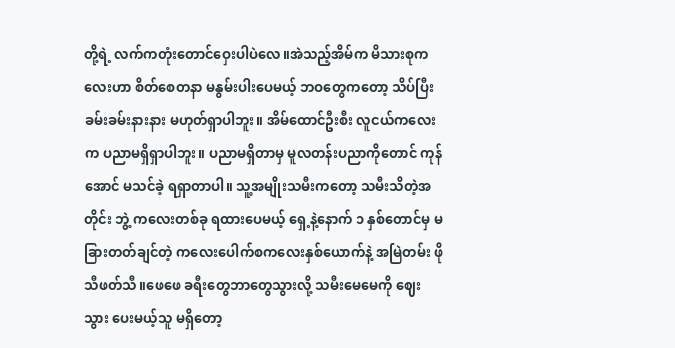တို့ရဲ့ လက်ကတုံးတောင်ဝှေးပါပဲလေ။အဲသည့်အိမ်က မိသားစုကလေးဟာ စိတ်စေတနာ မနွမ်းပါးပေမယ့် ဘဝတွေကတော့ သိပ်ပြီး ခမ်းခမ်းနားနား မဟုတ်ရှာပါဘူး။ အိမ်ထောင်ဦးစီး လူငယ်ကလေးက ပညာမရှိရှာပါဘူး။ ပညာမရှိတာမှ မူလတန်းပညာကိုတောင် ကုန်အောင် မသင်ခဲ့ ရရှာတာပါ။ သူ့အမျိုးသမီးကတော့ သမီးသိတဲ့အတိုင်း ဘွဲ့ ကလေးတစ်ခု ရထားပေမယ့် ရှေ့နဲ့နောက် ၁ နှစ်တောင်မှ မခြားတတ်ချင်တဲ့ ကလေးပေါက်စကလေးနှစ်ယောက်နဲ့ အမြဲတမ်း ဖိုသီဖတ်သီ။ဖေဖေ ခရီးတွေဘာတွေသွားလို့ သမီးမေမေကို ဈေးသွား ပေးမယ့်သူ မရှိတော့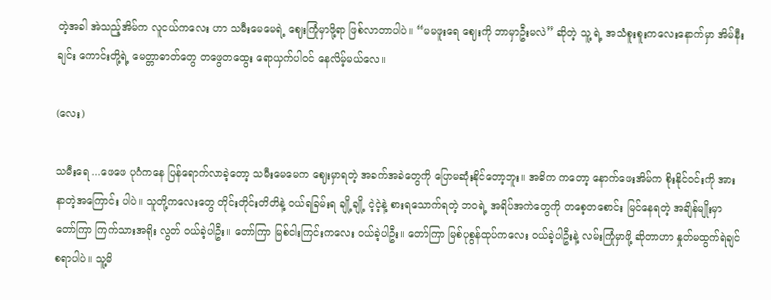တဲ့အခါ အဲသည့်အိမ်က လူငယ်ကလေး ဟာ သမီးမေမေရဲ့ ဈေးကြုံမှာဖို့ရာ ဖြစ်လာတာပါပဲ။ “မမဖူးရေ ဈေးကို ဘာမှာဦးမလဲ” ဆိုတဲ့ သူ့ ရဲ့ အသံစူးစူးကလေးနောက်မှာ အိမ်နီးချင်း ကောင်းတို့ရဲ့ မေတ္တာဓာတ်တွေ တဖွေတထွေး ရောယှက်ပါဝင် နေလိမ့်မယ်လေ။

(လေး)

သမီးရေ ...ဖေဖေ ပုဂံကနေ ပြန်ရောက်လာခဲ့တော့ သမီးမေမေက ဈေးမှာရတဲ့ အခက်အခဲတွေကို ပြောမဆုံးနိုင်တော့ဘူး။ အဓိက ကတော့ နောက်ဖေးအိမ်က စိုးနိုင်ဝင်းကို အားနာတဲ့အကြောင်း ပါပဲ။ သူတို့ကလေးတွေ တိုင်းတိုင်းတိတိနဲ့ ဝယ်ရခြမ်းရ ချို့ချို့ ငဲ့ငဲ့နဲ့ စားရသောက်ရတဲ့ ဘဝရဲ့ အရိပ်အကဲတွေကို တစေ့တစောင်း မြင်နေရတဲ့ အချိန်မျိုးမှာ တော်ကြာ ကြက်သားအရိုး လွတ် ဝယ်ခဲ့ပါဦး။ တော်ကြာ မြစ်ငါးကြင်းကလေး ဝယ်ခဲ့ပါဦး။ တော်ကြာ မြစ်ပုစွန်ထုပ်ကလေး ဝယ်ခဲ့ပါဦးနဲ့ လမ်းကြုံမှာဖို့ ဆိုတာဟာ နှုတ်မထွက်ရဲချင်စရာပါပဲ။ သူ့မိ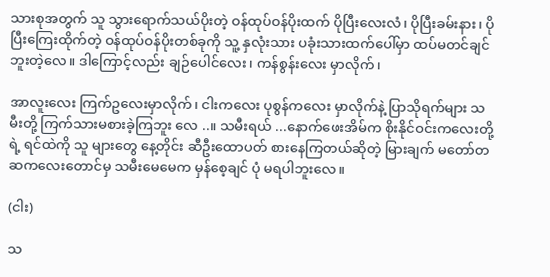သားစုအတွက် သူ သွားရောက်သယ်ပိုးတဲ့ ဝန်ထုပ်ဝန်ပိုးထက် ပိုပြီးလေးလံ၊ ပိုပြီးခမ်းနား၊ ပိုပြီးကြေးထိုက်တဲ့ ဝန်ထုပ်ဝန်ပိုးတစ်ခုကို သူ့ နှလုံးသား ပခုံးသားထက်ပေါ်မှာ ထပ်မတင်ချင်ဘူးတဲ့လေ။ ဒါကြောင့်လည်း ချဉ်ပေါင်လေး၊ ကန်စွန်းလေး မှာလိုက်၊

အာလူးလေး ကြက်ဥလေးမှာလိုက်၊ ငါးကလေး ပုစွန်ကလေး မှာလိုက်နဲ့ ပြာသိုရက်များ သမီးတို့ ကြက်သားမစားခဲ့ကြဘူး လေ ..။ သမီးရယ် ...နောက်ဖေးအိမ်က စိုးနိုင်ဝင်းကလေးတို့ရဲ့ ရင်ထဲကို သူ များတွေ နေ့တိုင်း ဆီဦးထောပတ် စားနေကြတယ်ဆိုတဲ့ မြားချက် မတော်တဆကလေးတောင်မှ သမီးမေမေက မှန်စေ့ချင် ပုံ မရပါဘူးလေ။

(ငါး)

သ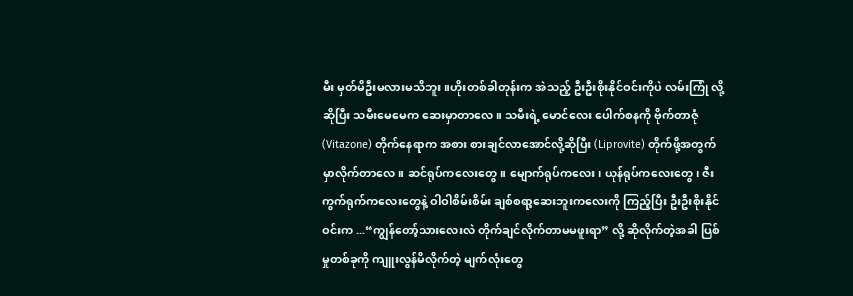မီး မှတ်မိဦးမလားမသိဘူး။ဟိုးတစ်ခါတုန်းက အဲသည့် ဦးဦးစိုးနိုင်ဝင်းကိုပဲ လမ်းကြုံ လို့ဆိုပြီး သမီးမေမေက ဆေးမှာတာလေ။ သမီးရဲ့ မောင်လေး ပေါက်စနကို ဗိုက်တာဇုံ (Vitazone) တိုက်နေရာက အစား စားချင်လာအောင်လို့ဆိုပြီး (Liprovite) တိုက်ဖို့အတွက် မှာလိုက်တာလေ။ ဆင်ရုပ်ကလေးတွေ။ မျောက်ရုပ်ကလေး၊ ယုန်ရုပ်ကလေးတွေ၊ ဇီးကွက်ရုက်ကလေးတွေနဲ့ ဝါဝါစိမ်းစိမ်း ချစ်စရာ့ဆေးဘူးကလေးကို ကြည့်ပြီး ဦးဦးစိုးနိုင်ဝင်းက ...“ကျွန်တော့်သားလေးလဲ တိုက်ချင်လိုက်တာမမဖူးရာ” လို့ ဆိုလိုက်တဲ့အခါ ပြစ်မှုတစ်ခုကို ကျူးလွန်မိလိုက်တဲ့ မျက်လုံးတွေ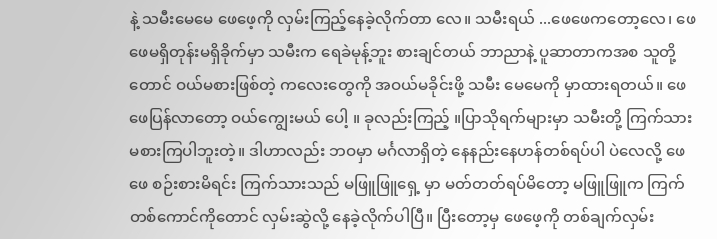နဲ့ သမီးမေမေ ဖေဖေ့ကို လှမ်းကြည့်နေခဲ့လိုက်တာ လေ။ သမီးရယ် ...ဖေဖေကတော့လေ၊ ဖေဖေမရှိတုန်းမရှိခိုက်မှာ သမီးက ရေခဲမုန့်ဘူး စားချင်တယ် ဘာညာနဲ့ ပူဆာတာကအစ သူတို့တောင် ဝယ်မစားဖြစ်တဲ့ ကလေးတွေကို အဝယ်မခိုင်းဖို့ သမီး မေမေကို မှာထားရတယ်။ ဖေဖေပြန်လာတော့ ဝယ်ကျွေးမယ် ပေါ့ ။ ခုလည်းကြည့် ။ပြာသိုရက်များမှာ သမီးတို့ ကြက်သားမစားကြပါဘူးတဲ့။ ဒါဟာလည်း ဘဝမှာ မင်္ဂလာရှိတဲ့ နေနည်းနေဟန်တစ်ရပ်ပါ ပဲလေလို့ ဖေဖေ စဉ်းစားမိရင်း ကြက်သားသည် မဖြူဖြူရှေ့ မှာ မတ်တတ်ရပ်မိတော့ မဖြူဖြူက ကြက်တစ်ကောင်ကိုတောင် လှမ်းဆွဲလို့ နေခဲ့လိုက်ပါပြီ။ ပြီးတော့မှ ဖေဖေ့ကို တစ်ချက်လှမ်း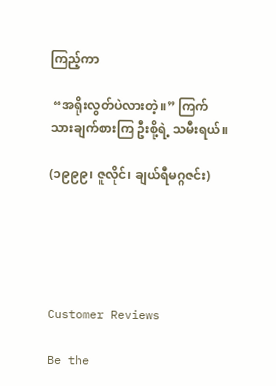ကြည့်ကာ

 “အရိုးလွတ်ပဲလားတဲ့။” ကြက်သားချက်စားကြ ဦးစို့ရဲ့ သမီးရယ်။

(၁၉၉၉၊ ဇူလိုင်၊ ချယ်ရီမဂ္ဂဇင်း)





Customer Reviews

Be the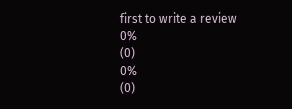first to write a review
0%
(0)
0%
(0)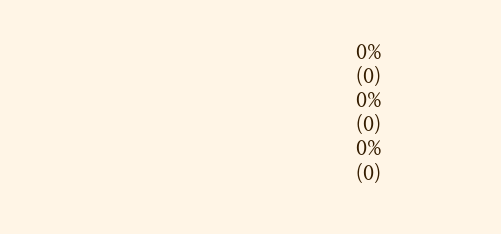0%
(0)
0%
(0)
0%
(0)